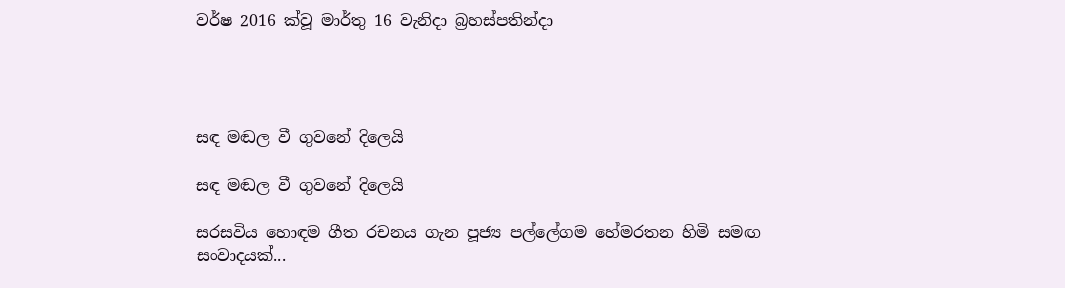වර්ෂ 2016 ක්වූ මාර්තු 16 වැනිදා බ්‍රහස්පතින්දා




සඳ මඬල වී ගුවනේ දිලෙයි

සඳ මඬල වී ගුවනේ දිලෙයි

සරසවිය හොඳම ගීත රචනය ගැන පූජ්‍ය පල්ලේගම හේමරතන හිමි සමඟ සංවාදයක්...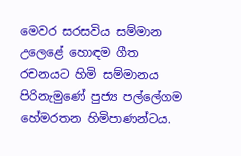මෙවර සරසවිය සම්මාන උලෙළේ හොඳම ගීත රචනයට හිමි සම්මානය පිරිනැමුණේ පුජ්‍ය පල්ලේගම හේමරතන හිමිපාණන්ටය.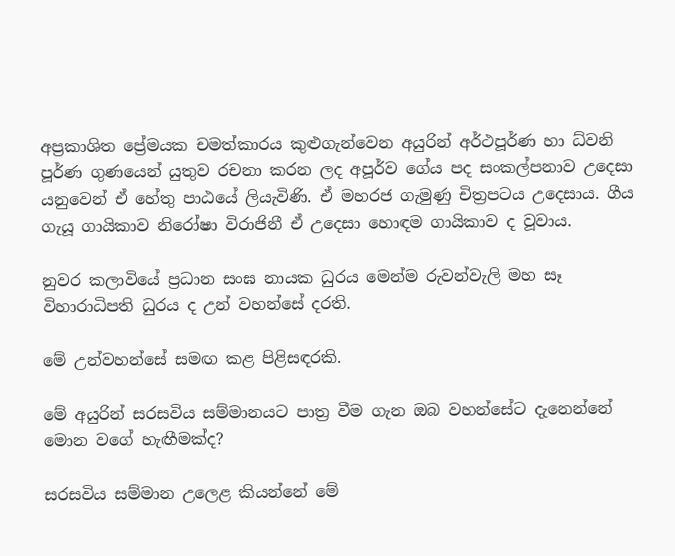අප්‍රකාශිත ප්‍රේමයක චමත්කාරය කුළුගැන්වෙන අයුරින් අර්ථපූර්ණ හා ධ්වනි පූර්ණ ගුණයෙන් යුතුව රචනා කරන ලද අපූර්ව ගේය පද සංකල්පනාව උදෙසා යනුවෙන් ඒ හේතු පාඨයේ ලියැවිණි. ඒ මහරජ ගැමුණු චිත්‍රපටය උදෙසාය. ගීය ගැයූ ගායිකාව නිරෝෂා විරාජිනී ඒ උදෙසා හොඳම ගායිකාව ද වූවාය.

නුවර කලාවියේ ප්‍රධාන සංඝ නායක ධුරය මෙන්ම රුවන්වැලි මහ සෑ විහාරාධිපති ධුරය ද උන් වහන්සේ දරති.

මේ උන්වහන්සේ සමඟ කළ පිළිසඳරකි.

මේ අයුරින් සරසවිය සම්මානයට පාත්‍ර වීම ගැන ඔබ වහන්සේට දැනෙන්නේ මොන වගේ හැඟීමක්ද?

සරසවිය සම්මාන උලෙළ කියන්නේ මේ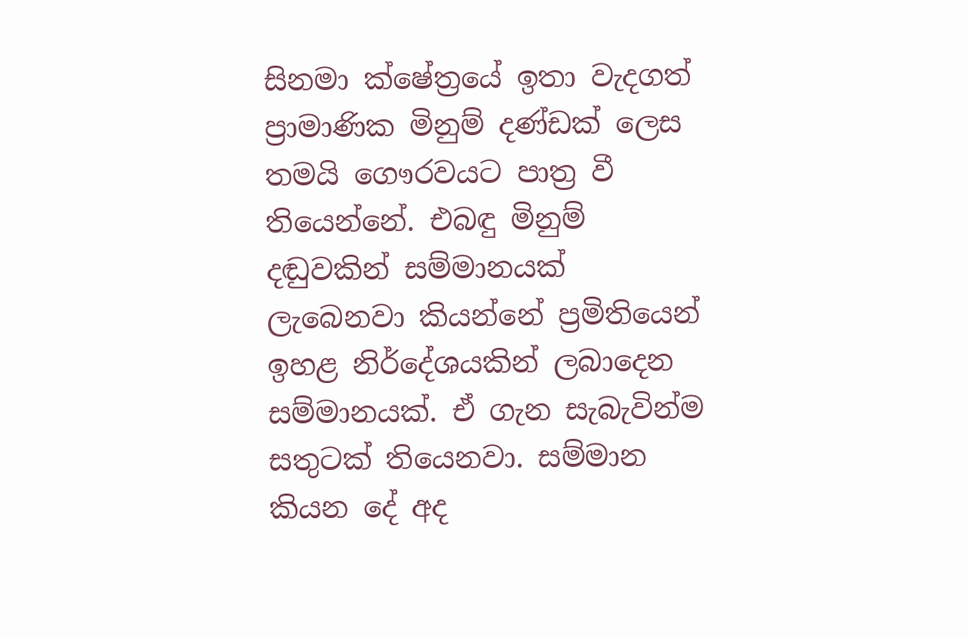සිනමා ක්ෂේත්‍රයේ ඉතා වැදගත් ප්‍රාමාණික මිනුම් දණ්ඩක් ලෙස තමයි ගෞරවයට පාත්‍ර වී තියෙන්නේ. එබඳු මිනුම් දඬුවකින් සම්මානයක් ලැබෙනවා කියන්නේ ප්‍රමිතියෙන් ඉහළ නිර්දේශයකින් ලබාදෙන සම්මානයක්. ඒ ගැන සැබැවින්ම සතුටක් තියෙනවා. සම්මාන කියන දේ අද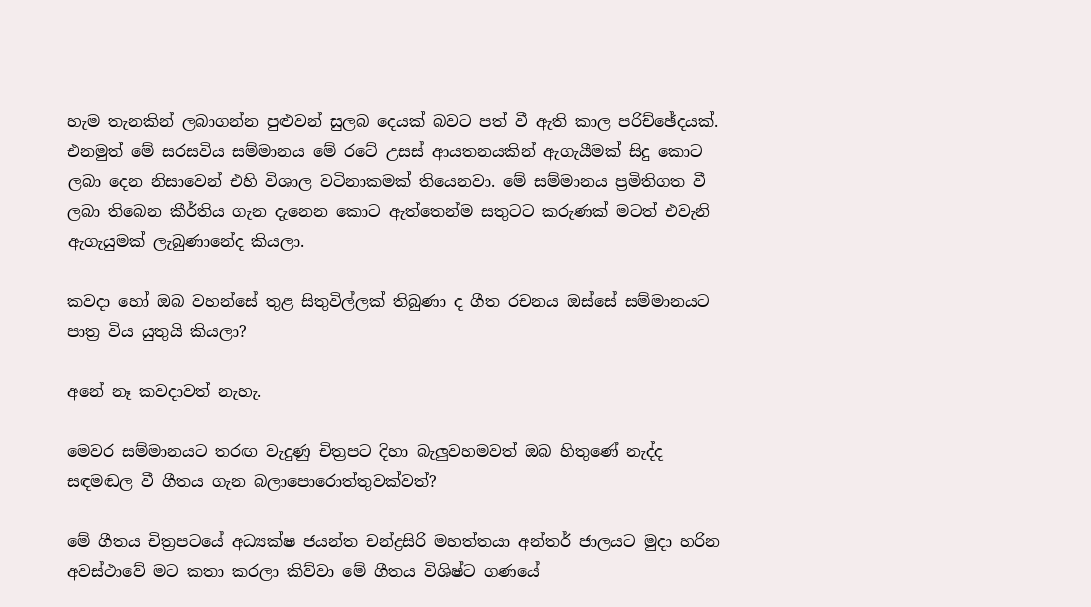හැම තැනකින් ලබාගන්න පුළුවන් සුලබ දෙයක් බවට පත් වී ඇති කාල පරිච්ඡේදයක්. එනමුත් මේ සරසවිය සම්මානය මේ රටේ උසස් ආයතනයකින් ඇගැයීමක් සිදු කොට ලබා දෙන නිසාවෙන් එහි විශාල වටිනාකමක් තියෙනවා. මේ සම්මානය ප්‍රමිතිගත වී ලබා තිබෙන කීර්තිය ගැන දැනෙන කොට ඇත්තෙන්ම සතුටට කරුණක් මටත් එවැනි ඇගැයුමක් ලැබුණානේද කියලා.

කවදා හෝ ඔබ වහන්සේ තුළ සිතුවිල්ලක් තිබුණා ද ගීත රචනය ඔස්සේ සම්මානයට පාත්‍ර විය යුතුයි කියලා?

අනේ නෑ කවදාවත් නැහැ.

මෙවර සම්මානයට තරඟ වැදුණු චිත්‍රපට දිහා බැලුවහමවත් ඔබ හිතුණේ නැද්ද සඳමඬල වී ගීතය ගැන බලාපොරොත්තුවක්වත්?

මේ ගීතය චිත්‍රපටයේ අධ්‍යක්ෂ ජයන්ත චන්ද්‍රසිරි මහත්තයා අන්තර් ජාලයට මුදා හරින අවස්ථාවේ මට කතා කරලා කිව්වා මේ ගීතය විශිෂ්ට ගණයේ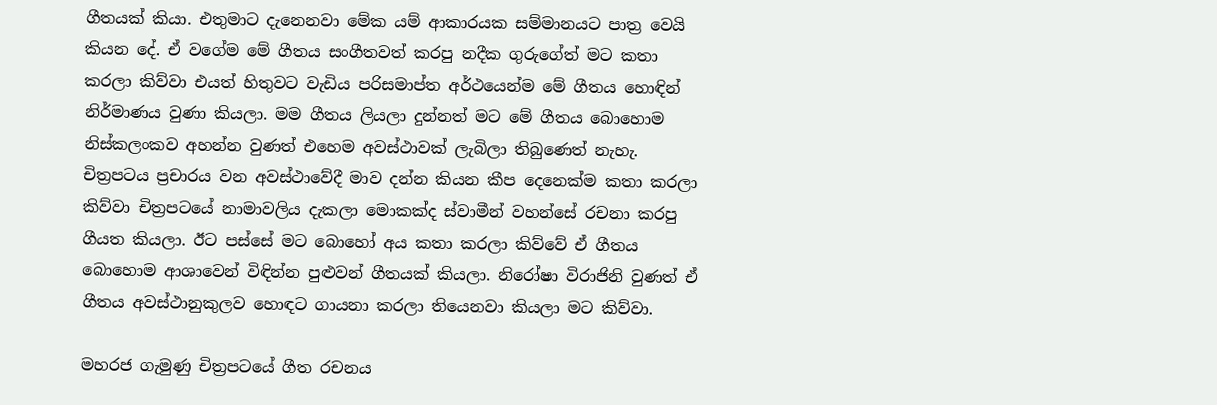ගීතයක් කියා. එතුමාට දැනෙනවා මේක යම් ආකාරයක සම්මානයට පාත්‍ර වෙයි කියන දේ. ඒ වගේම මේ ගීතය සංගීතවත් කරපු නදීක ගුරුගේත් මට කතා කරලා කිව්වා එයත් හිතුවට වැඩිය පරිසමාප්ත අර්ථයෙන්ම මේ ගීතය හොඳින් නිර්මාණය වුණා කියලා. මම ගීතය ලියලා දුන්නත් මට මේ ගීතය බොහොම නිස්කලංකව අහන්න වුණත් එහෙම අවස්ථාවක් ලැබිලා තිබුණෙත් නැහැ. චිත්‍රපටය ප්‍රචාරය වන අවස්ථාවේදී මාව දන්න කියන කීප දෙනෙක්ම කතා කරලා කිව්වා චිත්‍රපටයේ නාමාවලිය දැකලා මොකක්ද ස්වාමීන් වහන්සේ රචනා කරපු ගීයත කියලා. ඊට පස්සේ මට බොහෝ අය කතා කරලා කිව්වේ ඒ ගීතය බොහොම ආශාවෙන් විඳින්න පුළුවන් ගීතයක් කියලා. නිරෝෂා විරාජිනි වුණත් ඒ ගීතය අවස්ථානුකුලව හොඳට ගායනා කරලා තියෙනවා කියලා මට කිව්වා.

මහරජ ගැමුණු චිත්‍රපටයේ ගීත රචනය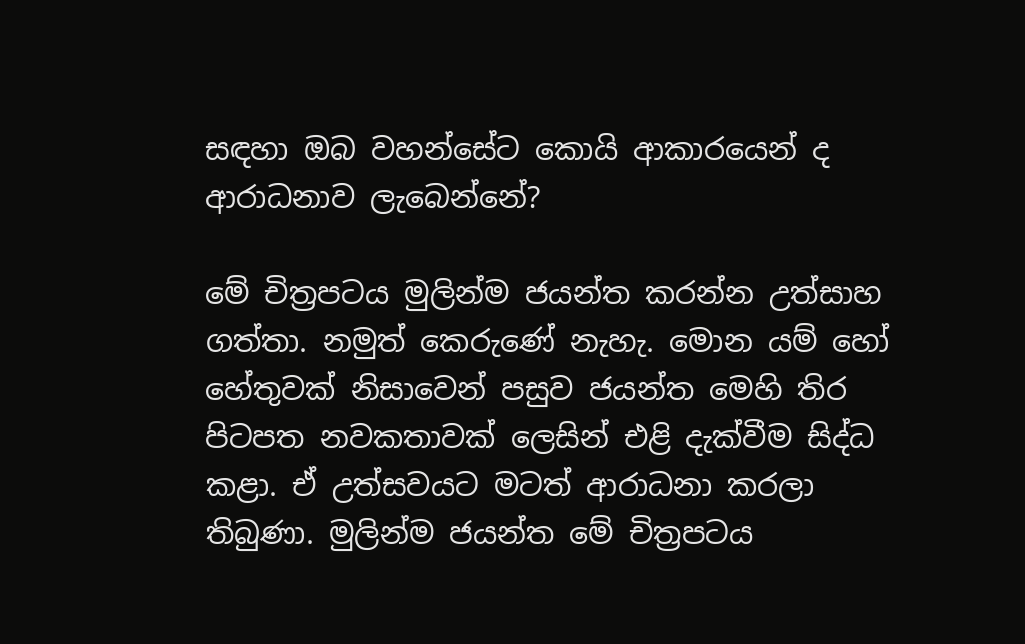සඳහා ඔබ වහන්සේට කොයි ආකාරයෙන් ද ආරාධනාව ලැබෙන්නේ?

මේ චිත්‍රපටය මුලින්ම ජයන්ත කරන්න උත්සාහ ගත්තා. නමුත් කෙරුණේ නැහැ. මොන යම් හෝ හේතුවක් නිසාවෙන් පසුව ජයන්ත මෙහි තිර පිටපත නවකතාවක් ලෙසින් එළි දැක්වීම සිද්ධ කළා. ඒ උත්සවයට මටත් ආරාධනා කරලා තිබුණා. මුලින්ම ජයන්ත මේ චිත්‍රපටය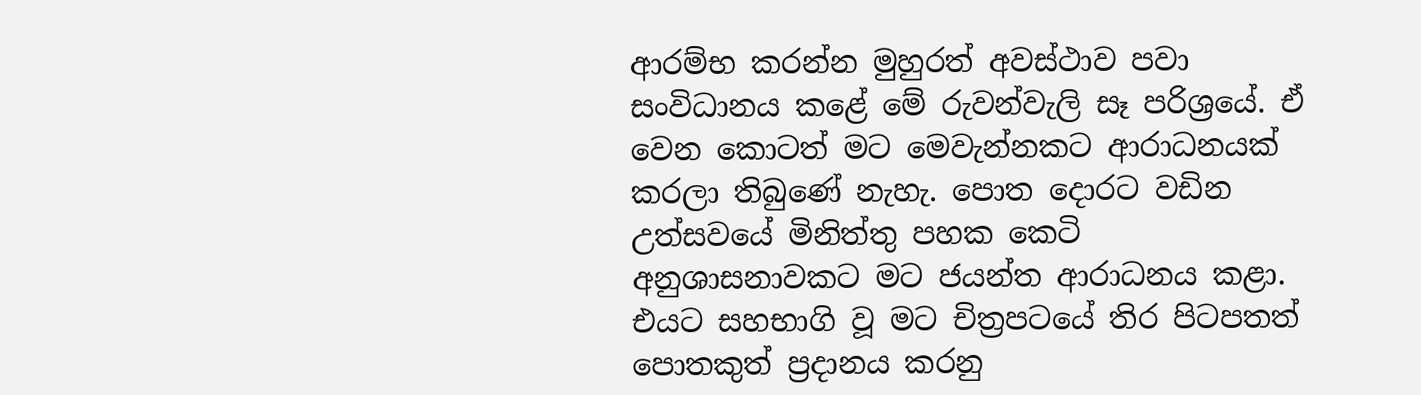ආරම්භ කරන්න මුහුරත් අවස්ථාව පවා සංවිධානය කළේ මේ රුවන්වැලි සෑ පරිශ්‍රයේ. ඒ වෙන කොටත් මට මෙවැන්නකට ආරාධනයක් කරලා තිබුණේ නැහැ. පොත දොරට වඩින උත්සවයේ මිනිත්තු පහක කෙටි අනුශාසනාවකට මට ජයන්ත ආරාධනය කළා. එයට සහභාගි වූ මට චිත්‍රපටයේ තිර පිටපතත් පොතකුත් ප්‍රදානය කරනු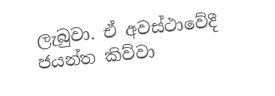ලැබුවා. ඒ අවස්ථාවේදී ජයන්ත කිව්වා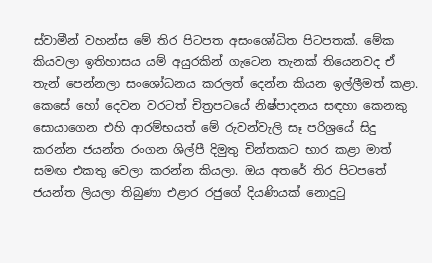ස්වාමීන් වහන්ස මේ තිර පිටපත අසංශෝධිත පිටපතක්. මේක කියවලා ඉතිහාසය යම් අයුරකින් ගැටෙන තැනක් තියෙනවද ඒ තැන් පෙන්නලා සංශෝධනය කරලත් දෙන්න කියන ඉල්ලීමත් කළා. කෙසේ හෝ දෙවන වරටත් චිත්‍රපටයේ නිෂ්පාදනය සඳහා කෙනකු සොයාගෙන එහි ආරම්භයත් මේ රුවන්වැලි සෑ පරිශ්‍රයේ සිදු කරන්න ජයන්ත රංගන ශිල්පී දිමුතු චින්තකට භාර කළා මාත් සමඟ එකතු වෙලා කරන්න කියලා. ඔය අතරේ තිර පිටපතේ ජයන්ත ලියලා තිබුණා එළාර රජුගේ දියණියක් නොදුටු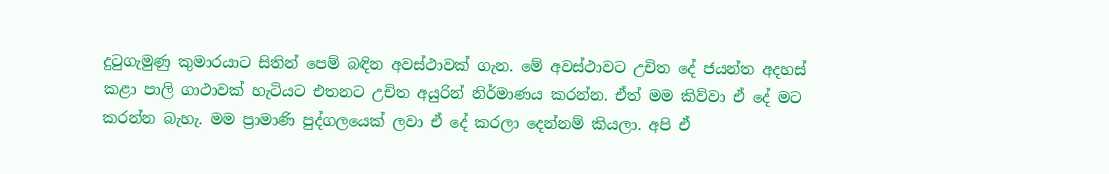දුටුගැමුණු කුමාරයාට සිතින් පෙම් බඳින අවස්ථාවක් ගැන. මේ අවස්ථාවට උචිත දේ ජයන්ත අදහස් කළා පාලි ගාථාවක් හැටියට එතනට උචිත අයුරින් නිර්මාණය කරන්න. ඒත් මම කිව්වා ඒ දේ මට කරන්න බැහැ. මම ප්‍රාමාණි පුද්ගලයෙක් ලවා ඒ දේ කරලා දෙන්නම් කියලා. අපි ඒ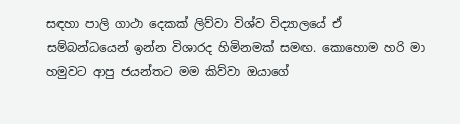සඳහා පාලි ගාථා දෙකක් ලිව්වා විශ්ව විද්‍යාලයේ ඒ සම්බන්ධයෙන් ඉන්න විශාරද හිමිනමක් සමඟ. කොහොම හරි මා හමුවට ආපු ජයන්තට මම කිව්වා ඔයාගේ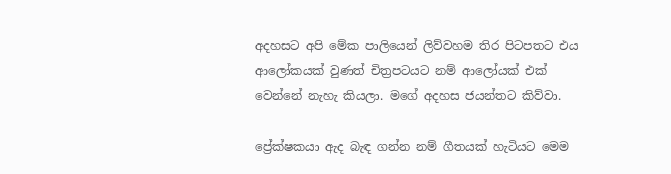අදහසට අපි මේක පාලියෙන් ලිව්වහම තිර පිටපතට එය ආලෝකයක් වුණත් චිත්‍රපටයට නම් ආලෝයක් එක් වෙන්නේ නැහැ කියලා. මගේ අදහස ජයන්තට කිව්වා.

ප්‍රේක්ෂකයා ඇද බැඳ ගන්න නම් ගීතයක් හැටියට මෙම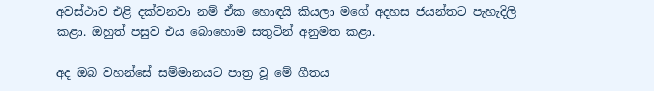අවස්ථාව එළි දක්වනවා නම් ඒක හොඳයි කියලා මගේ අදහස ජයන්තට පැහැදිලි කළා. ඔහුත් පසුව එය බොහොම සතුටින් අනුමත කළා.

අද ඔබ වහන්සේ සම්මානයට පාත්‍ර වූ මේ ගීතය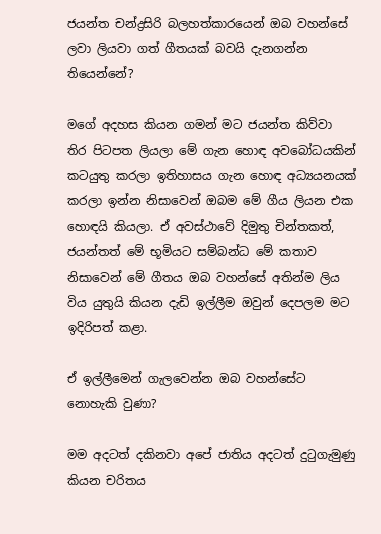ජයන්ත චන්ද්‍රසිරි බලහත්කාරයෙන් ඔබ වහන්සේ ලවා ලියවා ගත් ගීතයක් බවයි දැනගන්න තියෙන්නේ?

මගේ අදහස කියන ගමන් මට ජයන්ත කිව්වා තිර පිටපත ලියලා මේ ගැන හොඳ අවබෝධයකින් කටයුතු කරලා ඉතිහාසය ගැන හොඳ අධ්‍යයනයක් කරලා ඉන්න නිසාවෙන් ඔබම මේ ගීය ලියන එක හොඳයි කියලා. ඒ අවස්ථාවේ දිමුතු චින්තකත්, ජයන්තත් මේ භූමියට සම්බන්ධ මේ කතාව නිසාවෙන් මේ ගීතය ඔබ වහන්සේ අතින්ම ලිය විය යුතුයි කියන දැඩි ඉල්ලීම ඔවුන් දෙපලම මට ඉදිරිපත් කළා.

ඒ ඉල්ලීමෙන් ගැලවෙන්න ඔබ වහන්සේට නොහැකි වුණා?

මම අදටත් දකිනවා අපේ ජාතිය අදටත් දුටුගැමුණු කියන චරිතය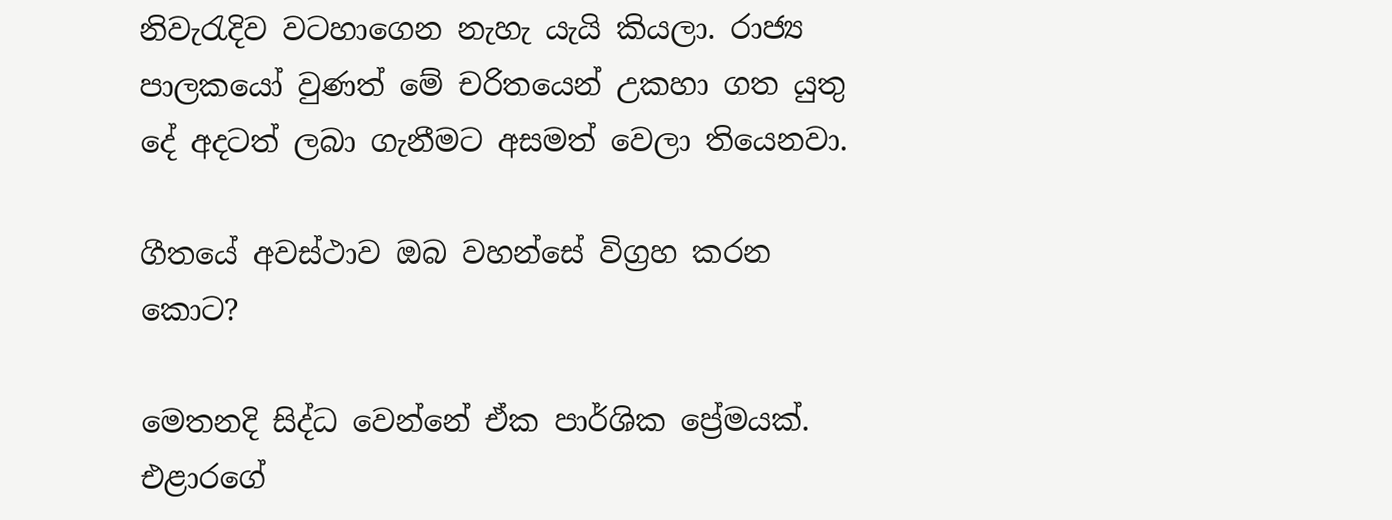නිවැරැදිව වටහාගෙන නැහැ යැයි කියලා. රාජ්‍ය පාලකයෝ වුණත් මේ චරිතයෙන් උකහා ගත යුතු දේ අදටත් ලබා ගැනීමට අසමත් වෙලා තියෙනවා.

ගීතයේ අවස්ථාව ඔබ වහන්සේ විග්‍රහ කරන කොට?

මෙතනදි සිද්ධ වෙන්නේ ඒක පාර්ශික ප්‍රේමයක්. එළාරගේ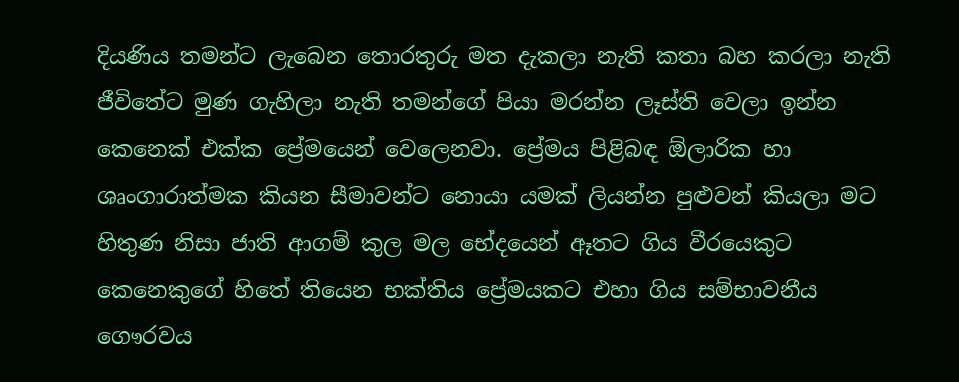දියණිය තමන්ට ලැබෙන තොරතුරු මත දැකලා නැති කතා බහ කරලා නැති ජීවිතේට මුණ ගැහිලා නැති තමන්ගේ පියා මරන්න ලෑස්ති වෙලා ඉන්න කෙනෙක් එක්ක ප්‍රේමයෙන් වෙලෙනවා. ප්‍රේමය පිළිබඳ ඕලාරික හා ශෘංගාරාත්මක කියන සීමාවන්ට නොයා යමක් ලියන්න පුළුවන් කියලා මට හිතුණ නිසා ජාති ආගම් කුල මල භේදයෙන් ඈතට ගිය වීරයෙකුට කෙනෙකුගේ හිතේ තියෙන භක්තිය ප්‍රේමයකට එහා ගිය සම්භාවනීය ගෞරවය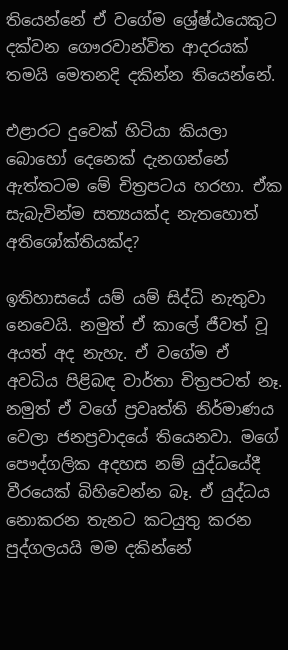තියෙන්නේ ඒ වගේම ශ්‍රේෂ්ඨයෙකුට දක්වන ගෞරවාන්විත ආදරයක් තමයි මෙතනදි දකින්න තියෙන්නේ.

එළාරට දුවෙක් හිටියා කියලා බොහෝ දෙනෙක් දැනගන්නේ ඇත්තටම මේ චිත්‍රපටය හරහා. ඒක සැබැවින්ම සත්‍යයක්ද නැතහොත් අතිශෝක්තියක්ද?

ඉතිහාසයේ යම් යම් සිද්ධි නැතුවා නෙවෙයි. නමුත් ඒ කාලේ ජීවත් වූ අයත් අද නැහැ. ඒ වගේම ඒ අවධිය පිළිබඳ වාර්තා චිත්‍රපටත් නෑ. නමුත් ඒ වගේ ප්‍රවෘත්ති නිර්මාණය වෙලා ජනප්‍රවාදයේ තියෙනවා. මගේ පෞද්ගලික අදහස නම් යුද්ධයේදී වීරයෙක් බිහිවෙන්න බෑ. ඒ යුද්ධය නොකරන තැනට කටයුතු කරන පුද්ගලයයි මම දකින්නේ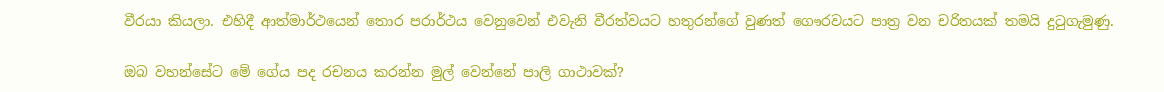වීරයා කියලා. එහිදී ආත්මාර්ථයෙන් තොර පරාර්ථය වෙනුවෙන් එවැනි වීරත්වයට හතුරන්ගේ වුණත් ගෞරවයට පාත්‍ර වන චරිතයක් තමයි දුටුගැමුණු.

ඔබ වහන්සේට මේ ගේය පද රචනය කරන්න මුල් වෙන්නේ පාලි ගාථාවක්?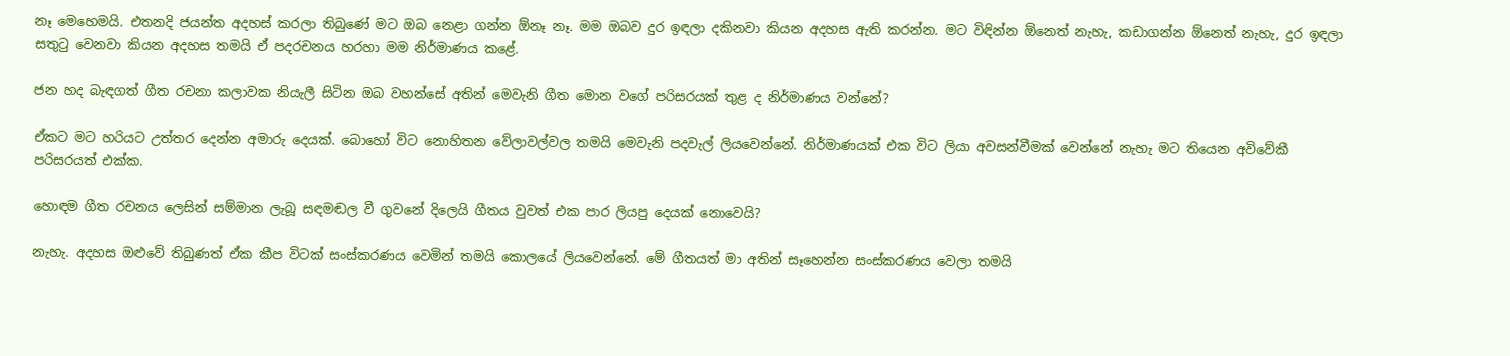නෑ මෙහෙමයි. එතනදි ජයන්ත අදහස් කරලා තිබුණේ මට ඔබ නෙළා ගන්න ඕනෑ නෑ. මම ඔබව දුර ඉඳලා දකිනවා කියන අදහස ඇති කරන්න. මට විඳින්න ඕනෙත් නැහැ, කඩාගන්න ඕනෙත් නැහැ, දුර ඉඳලා සතුටු වෙනවා කියන අදහස තමයි ඒ පදරචනය හරහා මම නිර්මාණය කළේ.

ජන හද බැඳගත් ගීත රචනා කලාවක නියැලී සිටින ඔබ වහන්සේ අතින් මෙවැනි ගීත මොන වගේ පරිසරයක් තුළ ද නිර්මාණය වන්නේ?

ඒකට මට හරියට උත්තර දෙන්න අමාරු දෙයක්. බොහෝ විට නොහිතන වේලාවල්වල තමයි මෙවැනි පදවැල් ලියවෙන්නේ. නිර්මාණයක් එක විට ලියා අවසන්වීමක් වෙන්නේ නැහැ මට තියෙන අවිවේකී පරිසරයත් එක්ක.

හොඳම ගීත රචනය ලෙසින් සම්මාන ලැබූ සඳමඬල වී ගුවනේ දිලෙයි ගීතය වුවත් එක පාර ලියපු දෙයක් නොවෙයි?

නැහැ. අදහස ඔළුවේ තිබුණත් ඒක කීප විටක් සංස්කරණය වෙමින් තමයි කොලයේ ලියවෙන්නේ. මේ ගීතයත් මා අතින් සෑහෙන්න සංස්කරණය වෙලා තමයි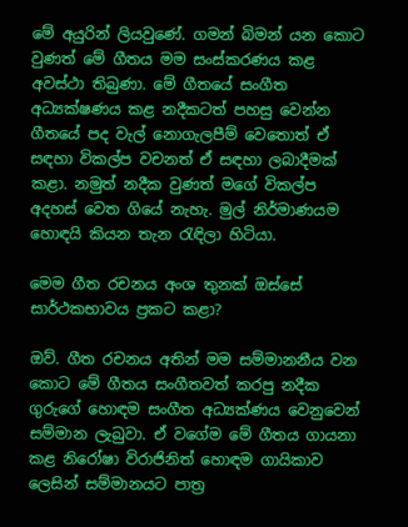මේ අයුරින් ලියවුණේ. ගමන් බිමන් යන කොට වුණත් මේ ගීතය මම සංස්කරණය කළ අවස්ථා තිබුණා. මේ ගීතයේ සංගීත අධ්‍යක්ෂණය කළ නදීකටත් පහසු වෙන්න ගීතයේ පද වැල් නොගැලපීම් වෙතොත් ඒ සඳහා විකල්ප වචනත් ඒ සඳහා ලබාදීමක් කළා. නමුත් නදීක වුණත් මගේ විකල්ප අදහස් වෙත ගියේ නැහැ. මුල් නිර්මාණයම හොඳයි කියන තැන රැඳිලා හිටියා.

මෙම ගීත රචනය අංශ තුනක් ඔස්සේ සාර්ථකභාවය ප්‍රකට කළා?

ඔව්. ගීත රචනය අතින් මම සම්මානනීය වන කොට මේ ගීතය සංගීතවත් කරපු නදීක ගුරුගේ හොඳම සංගීත අධ්‍යක්ණය වෙනුවෙන් සම්මාන ලැබුවා. ඒ වගේම මේ ගීතය ගායනා කළ නිරෝෂා විරාජිනිත් හොඳම ගායිකාව ලෙසින් සම්මානයට පාත්‍ර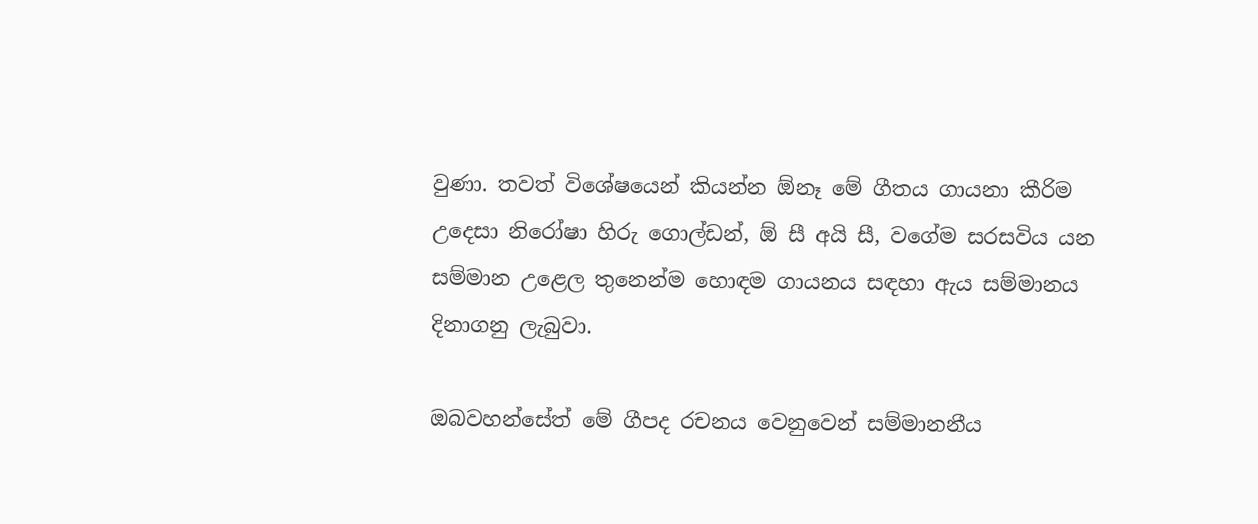වුණා. තවත් විශේෂයෙන් කියන්න ඕනෑ මේ ගීතය ගායනා කීරිම උදෙසා නිරෝෂා හිරු ගොල්ඩන්, ඕ සී අයි සී, වගේම සරසවිය යන සම්මාන උළෙල තුනෙන්ම හොඳම ගායනය සඳහා ඇය සම්මානය දිනාගනු ලැබුවා.

ඔබවහන්සේත් මේ ගීපද රචනය වෙනුවෙන් සම්මානනීය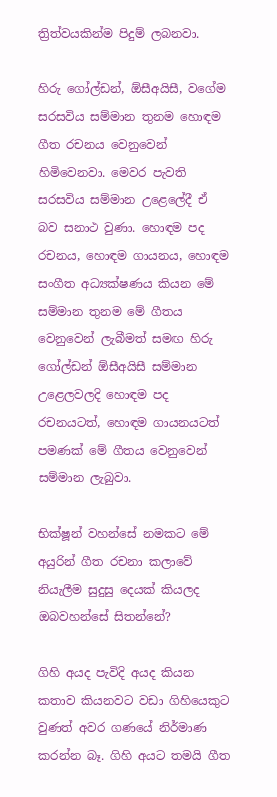ත්‍රිත්වයකින්ම පිදුම් ලබනවා.

හිරු ගෝල්ඩන්, ඕසීඅයිසී, වගේම සරසවිය සම්මාන තුනම හොඳම ගීත රචනය වෙනුවෙන් හිමිවෙනවා. මෙවර පැවති සරසවිය සම්මාන උළෙලේදී ඒ බව සනාථ වුණා. හොඳම පද රචනය, හොඳම ගායනය, හොඳම සංගීත අධ්‍යක්ෂණය කියන මේ සම්මාන තුනම මේ ගීතය වෙනුවෙන් ලැබීමත් සමඟ හිරු ගෝල්ඩන් ඕසීඅයිසී සම්මාන උළෙලවලදි හොඳම පද රචනයටත්, හොඳම ගායනයටත් පමණක් මේ ගීතය වෙනුවෙන් සම්මාන ලැබුවා.

භික්ෂූන් වහන්සේ නමකට මේ අයුරින් ගීත රචනා කලාවේ නියැලීම සුදුසු දෙයක් කියලද ඔබවහන්සේ සිතන්නේ?

ගිහි අයද පැවිදි අයද කියන කතාව කියනවට වඩා ගිහියෙකුට වුණත් අවර ගණයේ නිර්මාණ කරන්න බෑ. ගිහි අයට තමයි ගීත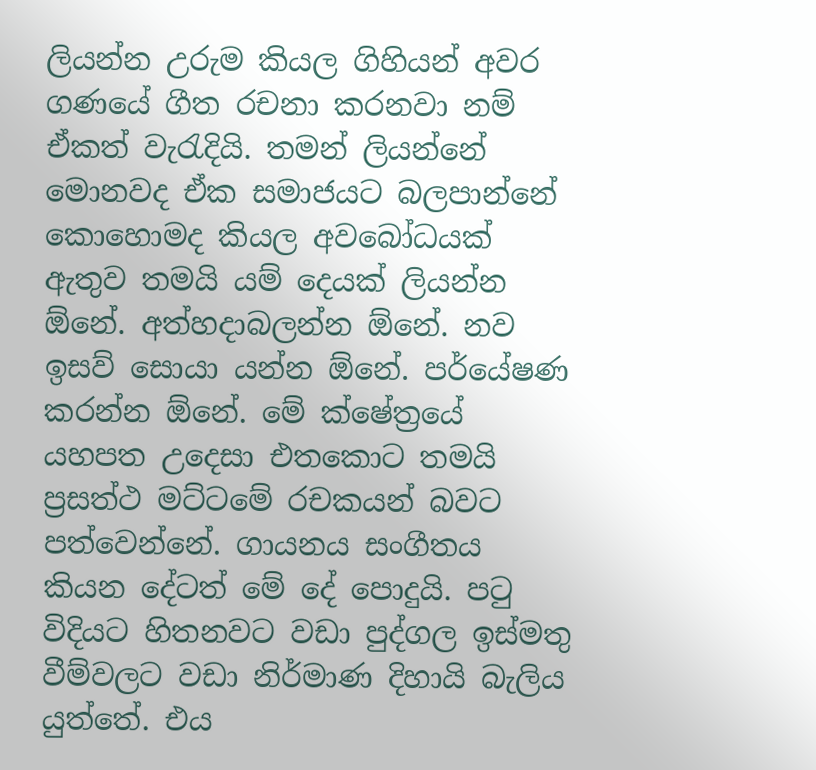ලියන්න උරුම කියල ගිහියන් අවර ගණයේ ගීත රචනා කරනවා නම් ඒකත් වැරැදියි. තමන් ලියන්නේ මොනවද ඒක සමාජයට බලපාන්නේ කොහොමද කියල අවබෝධයක් ඇතුව තමයි යම් දෙයක් ලියන්න ඕනේ. අත්හදාබලන්න ඕනේ. නව ඉසව් සොයා යන්න ඕනේ. පර්යේෂණ කරන්න ඕනේ. මේ ක්ෂේත්‍රයේ යහපත උදෙසා එතකොට තමයි ප්‍රසත්ථ මට්ටමේ රචකයන් බවට පත්වෙන්නේ. ගායනය සංගීතය කියන දේටත් මේ දේ පොදුයි. පටු විදියට හිතනවට වඩා පුද්ගල ඉස්මතු වීම්වලට වඩා නිර්මාණ දිහායි බැලිය යුත්තේ. එය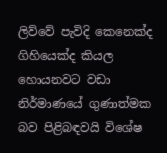ලිව්වේ පැවිදි කෙනෙක්ද ගිහියෙක්ද කියල හොයනවට වඩා නිර්මාණයේ ගුණාත්මක බව පිළිබඳවයි විශේෂ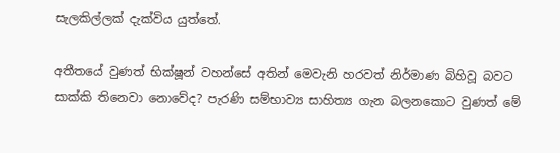සැලකිල්ලක් දැක්විය යුත්තේ.

අතීතයේ වුණත් භික්ෂූන් වහන්සේ අතින් මෙවැනි හරවත් නිර්මාණ බිහිවූ බවට සාක්කි තිනෙවා නොවේද? පැරණි සම්භාව්‍ය සාහිත්‍ය ගැන බලනකොට වුණත් මේ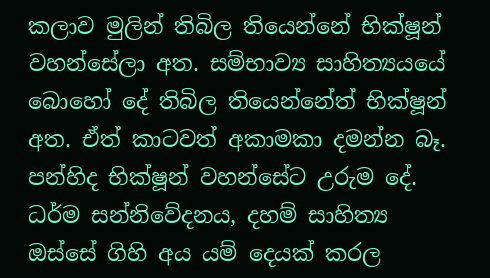කලාව මුලින් තිබිල තියෙන්නේ භික්ෂූන් වහන්සේලා අත. සම්භාව්‍ය සාහිත්‍යයයේ බොහෝ දේ තිබිල තියෙන්නේත් භික්ෂූන් අත. ඒත් කාටවත් අකාමකා දමන්න බෑ. පන්හිද භික්ෂූන් වහන්සේට උරුම දේ. ධර්ම සන්නිවේදනය, දහම් සාහිත්‍ය ඔස්සේ ගිහි අය යම් දෙයක් කරල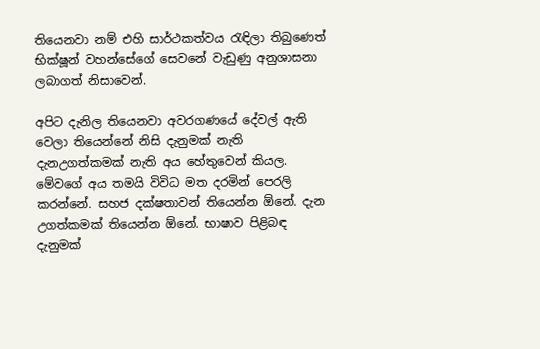තියෙනවා නම් එහි සාර්ථකත්වය රැඳිලා තිබුණෙත් භික්ෂූන් වහන්සේගේ සෙවනේ වැඩුණු අනුශාසනා ලබාගත් නිසාවෙන්.

අපිට දැනිල තියෙනවා අවරගණයේ දේවල් ඇති වෙලා තියෙන්නේ නිසි දැනුමක් නැති දැනඋගත්කමක් නැති අය හේතුවෙන් කියල. මේවගේ අය තමයි විවිධ මත දරමින් පෙරලි කරන්නේ. සහජ දක්ෂතාවන් තියෙන්න ඕනේ. දැන උගත්කමක් තියෙන්න ඕනේ. භාෂාව පිළිබඳ දැනුමක්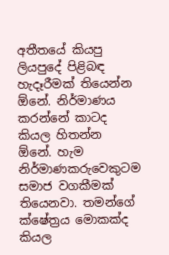අතීතයේ කියපු ලියපුදේ පිළිබඳ හැදෑරීමක් තියෙන්න ඕනේ. නිර්මාණය කරන්නේ කාටද කියල හිතන්න ඕනේ. හැම නිර්මාණකරුවෙකුටම සමාජ වගකීමක් තියෙනවා. තමන්ගේ ක්ෂේත්‍රය මොකක්ද කියල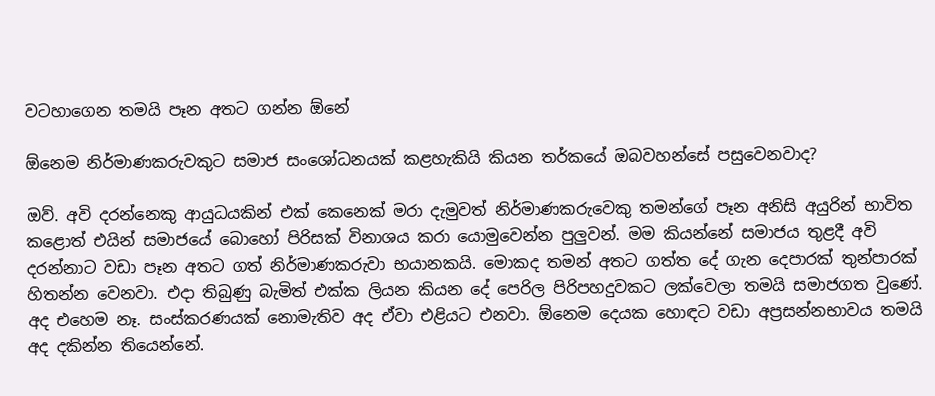වටහාගෙන තමයි පෑන අතට ගන්න ඕනේ

ඕනෙම නිර්මාණකරුවකුට සමාජ සංශෝධනයක් කළහැකියි කියන තර්කයේ ඔබවහන්සේ පසුවෙනවාද?

ඔව්. අවි දරන්නෙකු ආයුධයකින් එක් කෙනෙක් මරා දැමුවත් නිර්මාණකරුවෙකු තමන්ගේ පෑන අනිසි අයුරින් භාවිත කළොත් එයින් සමාජයේ බොහෝ පිරිසක් විනාශය කරා යොමුවෙන්න පුලුවන්. මම කියන්නේ සමාජය තුළදී අවි දරන්නාට වඩා පෑන අතට ගත් නිර්මාණකරුවා භයානකයි. මොකද තමන් අතට ගත්ත දේ ගැන දෙපාරක් තුන්පාරක් හිතන්න වෙනවා. එදා තිබුණු බැමිත් එක්ක ලියන කියන දේ පෙරිල පිරිපහදුවකට ලක්වෙලා තමයි සමාජගත වුණේ. අද එහෙම නෑ. සංස්කරණයක් නොමැතිව අද ඒවා එළියට එනවා. ඕනෙම දෙයක හොඳට වඩා අප්‍රසන්නභාවය තමයි අද දකින්න තියෙන්නේ.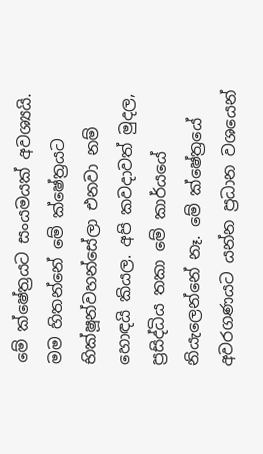මේ ක්ෂේත්‍රයට සංයමයක් අවශ්‍යයි. මම හිතන්නේ මේ ක්ෂේත්‍රයට භික්ෂූන්වහන්සේලා එනවා නම් හොඳයි කියල. අපි කවදාවත් මුදල, ප්‍රසිද්ධිය තකා මේ කාර්යයේ නියැලෙන්නේ නෑ. මේ ක්ෂේත්‍රයේ අවරගණයට යන්න ප්‍රධාන වශයෙන්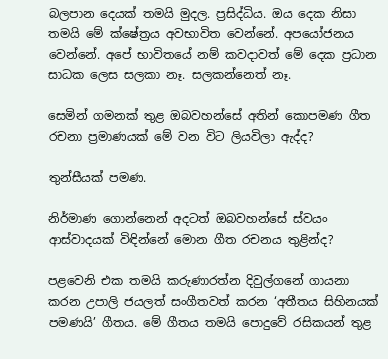බලපාන දෙයක් තමයි මුදල. ප්‍රසිද්ධිය. ඔය දෙක නිසා තමයි මේ ක්ෂේත්‍රය අවභාවිත වෙන්නේ. අපයෝජනය වෙන්නේ. අපේ භාවිතයේ නම් කවදාවත් මේ දෙක ප්‍රධාන සාධක ලෙස සලකා නෑ. සලකන්නෙත් නෑ.

සෙමින් ගමනක් තුළ ඔබවහන්සේ අතින් කොපමණ ගීත රචනා ප්‍රමාණයක් මේ වන විට ලියවිලා ඇද්ද?

තුන්සීයක් පමණ.

නිර්මාණ ගොන්නෙන් අදටත් ඔබවහන්සේ ස්වයං ආස්වාදයක් විඳින්නේ මොන ගීත රචනය තුළින්ද?

පළවෙනි එක තමයි කරුණාරත්න දිවුල්ගනේ ගායනා කරන උපාලි ජයලත් සංගීතවත් කරන ‘අතීතය සිහිනයක් පමණයි’ ගීතය. මේ ගීතය තමයි පොදුවේ රසිකයන් තුළ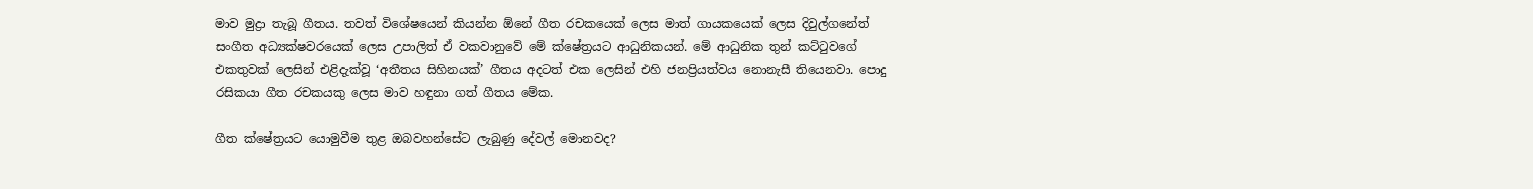මාව මුද්‍රා තැබූ ගීතය. තවත් විශේෂයෙන් කියන්න ඕනේ ගීත රචකයෙක් ලෙස මාත් ගායකයෙක් ලෙස දිවුල්ගනේත් සංගීත අධ්‍යක්ෂවරයෙක් ලෙස උපාලිත් ඒ වකවානුවේ මේ ක්ෂේත්‍රයට ආධුනිකයන්. මේ ආධුනික තුන් කට්ටුවගේ එකතුවක් ලෙසින් එළිදැක්වූ ‘අතීතය සිහිනයක්’ ගීතය අදටත් එක ලෙසින් එහි ජනප්‍රියත්වය නොනැසී තියෙනවා. පොදු රසිකයා ගීත රචකයකු ලෙස මාව හඳුනා ගත් ගීතය මේක.

ගීත ක්ෂේත්‍රයට යොමුවීම තුළ ඔබවහන්සේට ලැබුණු දේවල් මොනවද?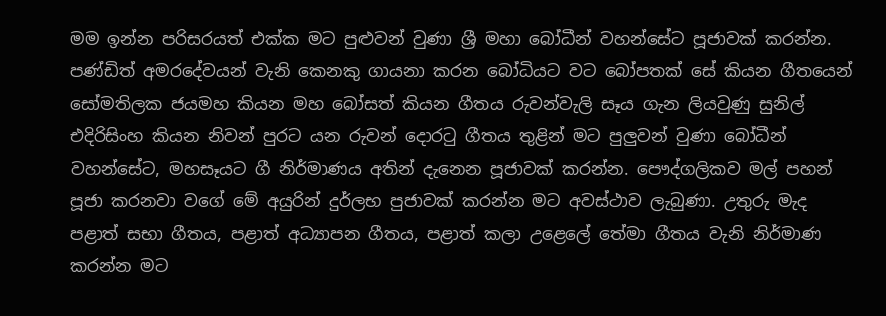මම ඉන්න පරිසරයත් එක්ක මට පුළුවන් වුණා ශ්‍රී මහා බෝධීන් වහන්සේට පූජාවක් කරන්න. පණ්ඩිත් අමරදේවයන් වැනි කෙනකු ගායනා කරන බෝධියට වට බෝපතක් සේ කියන ගීතයෙන් සෝමතිලක ජයමහ කියන මහ බෝසත් කියන ගීතය රුවන්වැලි සෑය ගැන ලියවුණු සුනිල් එදිරිසිංහ කියන නිවන් පුරට යන රුවන් දොරටු ගීතය තුළින් මට පුලුවන් වුණා බෝධීන් වහන්සේට, මහසෑයට ගී නිර්මාණය අතින් දැනෙන පූජාවක් කරන්න. පෞද්ගලිකව මල් පහන් පූජා කරනවා වගේ මේ අයුරින් දුර්ලභ පුජාවක් කරන්න මට අවස්ථාව ලැබුණා. උතුරු මැද පළාත් සභා ගීතය, පළාත් අධ්‍යාපන ගීතය, පළාත් කලා උළෙලේ තේමා ගීතය වැනි නිර්මාණ කරන්න මට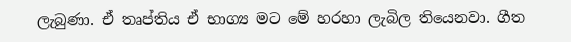ලැබුණා. ඒ තෘප්තිය ඒ භාග්‍ය මට මේ හරහා ලැබිල තියෙනවා. ගීත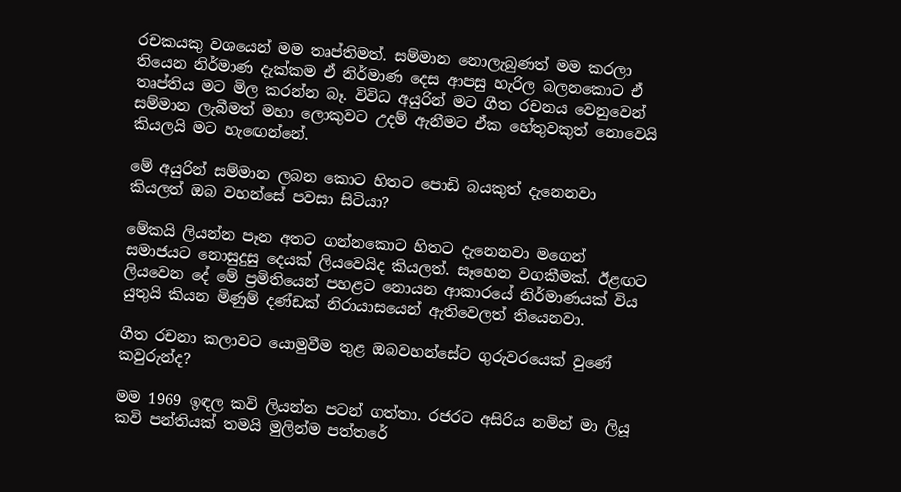රචකයකු වශයෙන් මම තෘප්තිමත්. සම්මාන නොලැබුණත් මම කරලා තියෙන නිර්මාණ දැක්කම ඒ නිර්මාණ දෙස ආපසු හැරිල බලනකොට ඒ තෘප්තිය මට මිල කරන්න බෑ. විවිධ අයුරින් මට ගීත රචනය වෙනුවෙන් සම්මාන ලැබීමත් මහා ලොකුවට උදම් ඇනීමට ඒක හේතුවකුත් නොවෙයි කියලයි මට හැඟෙන්නේ.

මේ අයුරින් සම්මාන ලබන කොට හිතට පොඩි බයකුත් දැනෙනවා කියලත් ඔබ වහන්සේ පවසා සිටියා?

මේකයි ලියන්න පෑන අතට ගන්නකොට හිතට දැනෙනවා මගෙන් සමාජයට නොසුදුසු දෙයක් ලියවෙයිද කියලත්. සෑහෙන වගකීමක්. ඊළඟට ලියවෙන දේ මේ ප්‍රමිතියෙන් පහළට නොයන ආකාරයේ නිර්මාණයක් විය යුතුයි කියන මිණුම් දණ්ඩක් නිරායාසයෙන් ඇතිවෙලත් තියෙනවා.

ගීත රචනා කලාවට යොමුවීම තුළ ඔබවහන්සේට ගුරුවරයෙක් වුණේ කවුරුන්ද?

මම 1969 ඉඳල කවි ලියන්න පටන් ගත්තා. රජරට අසිරිය නමින් මා ලියූ කවි පන්තියක් තමයි මුලින්ම පත්තරේ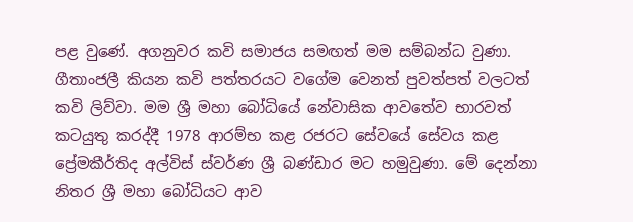පළ වුණේ. අගනුවර කවි සමාජය සමඟත් මම සම්බන්ධ වුණා. ගීතාංජලී කියන කවි පත්තරයට වගේම වෙනත් පුවත්පත් වලටත් කවි ලිව්වා. මම ශ්‍රී මහා බෝධියේ නේවාසික ආවතේව භාරවත් කටයුතු කරද්දී 1978 ආරම්භ කළ රජරට සේවයේ සේවය කළ ප්‍රේමකීර්තිද අල්විස් ස්වර්ණ ශ්‍රී බණ්ඩාර මට හමුවුණා. මේ දෙන්නා නිතර ශ්‍රී මහා බෝධියට ආව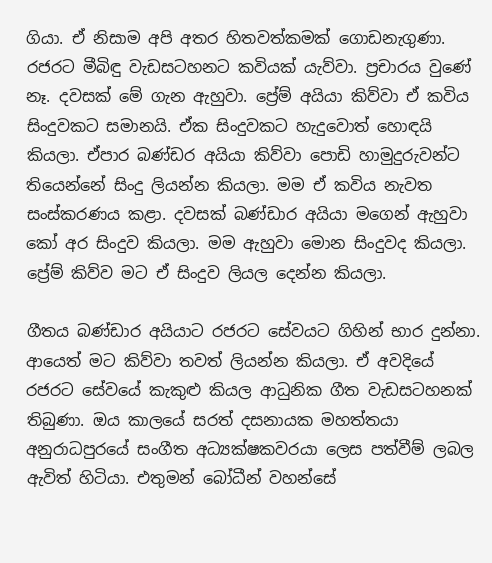ගියා. ඒ නිසාම අපි අතර හිතවත්කමක් ගොඩනැගුණා. රජරට මීබිඳු වැඩසටහනට කවියක් යැව්වා. ප්‍රචාරය වුණේ නෑ. දවසක් මේ ගැන ඇහුවා. ප්‍රේම් අයියා කිව්වා ඒ කවිය සිංදුවකට සමානයි. ඒක සිංදුවකට හැදුවොත් හොඳයි කියලා. ඒපාර බණ්ඩර අයියා කිව්වා පොඩි හාමුදුරුවන්ට තියෙන්නේ සිංදු ලියන්න කියලා. මම ඒ කවිය නැවත සංස්කරණය කළා. දවසක් බණ්ඩාර අයියා මගෙන් ඇහුවා කෝ අර සිංදුව කියලා. මම ඇහුවා මොන සිංදුවද කියලා. ප්‍රේම් කිව්ව මට ඒ සිංදුව ලියල දෙන්න කියලා.

ගීතය බණ්ඩාර අයියාට රජරට සේවයට ගිහින් භාර දුන්නා. ආයෙත් මට කිව්වා තවත් ලියන්න කියලා. ඒ අවදියේ රජරට සේවයේ කැකුළු කියල ආධුනික ගීත වැඩසටහනක් තිබුණා. ඔය කාලයේ සරත් දසනායක මහත්තයා අනුරාධපුරයේ සංගීත අධ්‍යක්ෂකවරයා ලෙස පත්වීම් ලබල ඇවිත් හිටියා. එතුමන් බෝධීන් වහන්සේ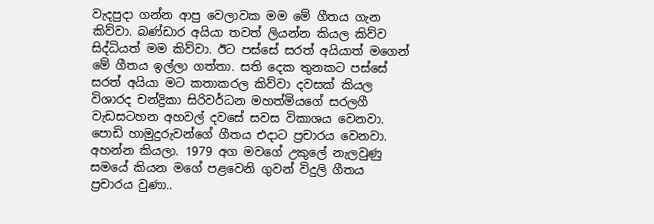වැදපුදා ගන්න ආපු වෙලාවක මම මේ ගීතය ගැන කිව්වා. බණ්ඩාර අයියා තවත් ලියන්න කියල කිව්ව සිද්ධියත් මම කිව්වා. ඊට පස්සේ සරත් අයියාත් මගෙන් මේ ගීතය ඉල්ලා ගත්තා. සති දෙක තුනකට පස්සේ සරත් අයියා මට කතාකරල කිව්වා දවසක් කියල විශාරද චන්ද්‍රිකා සිරිවර්ධන මහත්මියගේ සරලගී වැඩසටහන අහවල් දවසේ සවස විකාශය වෙනවා. පොඩි හාමුදුරුවන්ගේ ගීතය එදාට ප්‍රචාරය වෙනවා. අහන්න කියලා. 1979 අග මවගේ උකුලේ නැලවුණු සමයේ කියන මගේ පළවෙනි ගුවන් විදුලි ගීතය ප්‍රචාරය වුණා..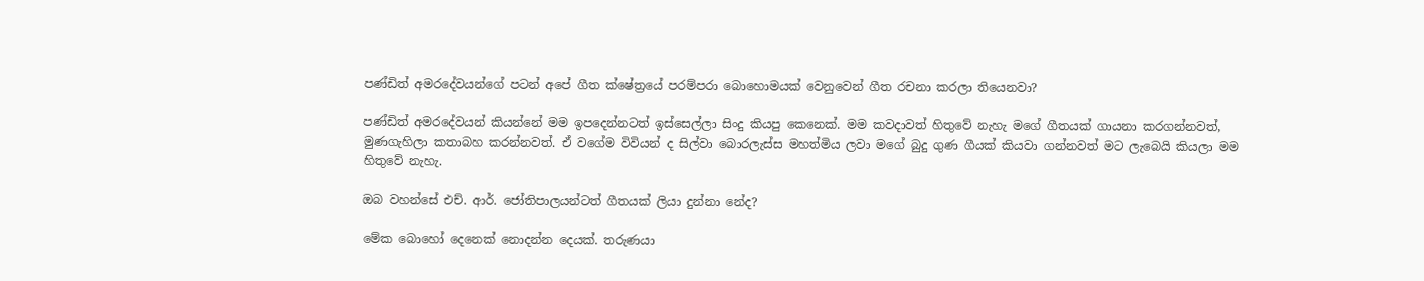පණ්ඩිත් අමරදේවයන්ගේ පටන් අපේ ගීත ක්ෂේත්‍රයේ පරම්පරා බොහොමයක් වෙනුවෙන් ගීත රචනා කරලා තියෙනවා?

පණ්ඩිත් අමරදේවයන් කියන්නේ මම ඉපදෙන්නටත් ඉස්සෙල්ලා සිංදු කියපු කෙනෙක්. මම කවදාවත් හිතුවේ නැහැ මගේ ගීතයක් ගායනා කරගන්නවත්, මුණගැහිලා කතාබහ කරන්නවත්. ඒ වගේම විවියන් ද සිල්වා බොරලැස්ස මහත්මිය ලවා මගේ බුදු ගුණ ගීයක් කියවා ගන්නවත් මට ලැබෙයි කියලා මම හිතුවේ නැහැ.

ඔබ වහන්සේ එච්. ආර්. ජෝතිපාලයන්ටත් ගීතයක් ලියා දුන්නා නේද?

මේක බොහෝ දෙනෙක් නොදන්න දෙයක්. තරුණයා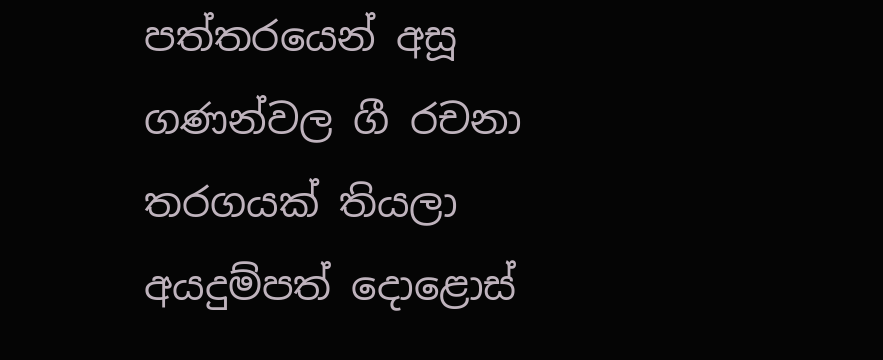පත්තරයෙන් අසූ ගණන්වල ගී රචනා තරගයක් තියලා අයදුම්පත් දොළොස්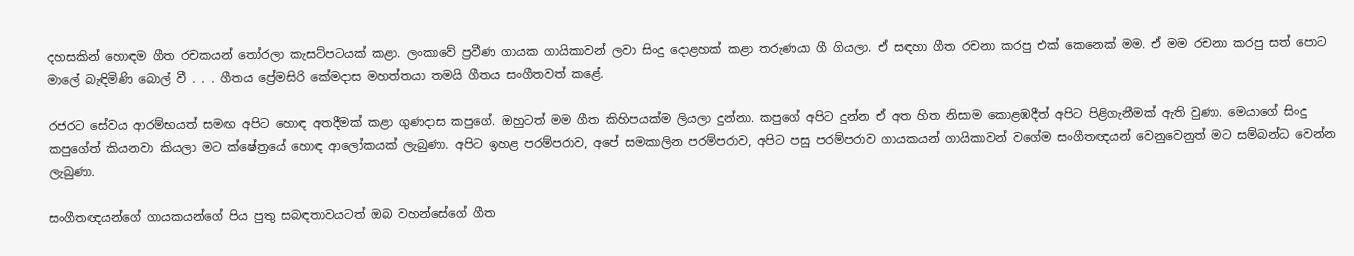දහසකින් හොඳම ගීත රචකයන් තෝරලා කැසට්පටයක් කළා. ලංකාවේ ප්‍රවීණ ගායක ගායිකාවන් ලවා සිංදු දොළහක් කළා තරුණයා ගී ගියලා. ඒ සඳහා ගීත රචනා කරපු එක් කෙනෙක් මම. ඒ මම රචනා කරපු සත් පොට මාලේ බැඳිමිණි බොල් වී . . . ගීතය ප්‍රේමසිරි කේමදාස මහත්තයා තමයි ගීතය සංගීතවත් කළේ.

රජරට සේවය ආරම්භයත් සමඟ අපිට හොඳ අතදීමක් කළා ගුණදාස කපුගේ. ඔහුටත් මම ගීත කිහිපයක්ම ලියලා දුන්නා. කපුගේ අපිට දුන්න ඒ අත හිත නිසාම කොළඹදීත් අපිට පිළිගැනීමක් ඇති වුණා. මෙයාගේ සිංදු කපුගේත් කියනවා කියලා මට ක්ෂේත්‍රයේ හොඳ ආලෝකයක් ලැබුණා. අපිට ඉහළ පරම්පරාව, අපේ සමකාලින පරම්පරාව, අපිට පසු පරම්පරාව ගායකයන් ගායිකාවන් වගේම සංගීතඥයන් වෙනුවෙනුත් මට සම්බන්ධ වෙන්න ලැබුණා.

සංගීතඥයන්ගේ ගායකයන්ගේ පිය පුතු සබඳතාවයටත් ඔබ වහන්සේගේ ගීත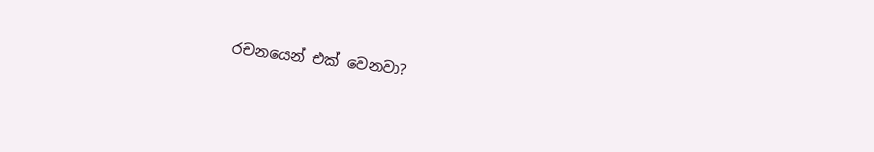රචනයෙන් එක් වෙනවා?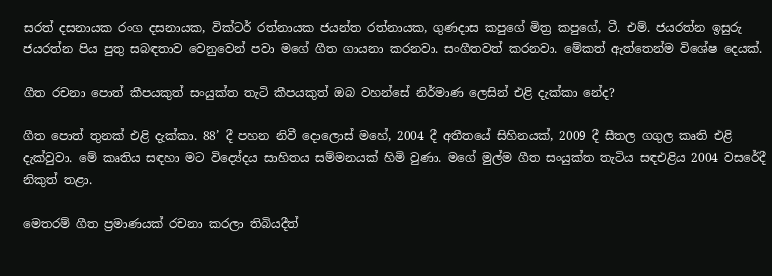සරත් දසනායක රංග දසනායක, වික්ටර් රත්නායක ජයන්ත රත්නායක, ගුණදාස කපුගේ මිත්‍ර කපුගේ, ටී. එම්. ජයරත්න ඉසුරු ජයරත්න පිය පුතු සබඳතාව වෙනුවෙන් පවා මගේ ගීත ගායනා කරනවා. සංගීතවත් කරනවා. මේකත් ඇත්තෙන්ම විශේෂ දෙයක්.

ගීත රචනා පොත් කීපයකුත් සංයුක්ත තැටි කීපයකුත් ඔබ වහන්සේ නිර්මාණ ලෙසින් එළි දැක්කා නේද?

ගීත පොත් තුනක් එළි දැක්කා. 88’ දී පහන නිවී දොලොස් මහේ, 2004 දී අතීතයේ සිහිනයක්, 2009 දී සීතල ගගුල කෘති එළි දැක්වුවා. මේ කෘතිය සඳහා මට විද්‍යේදය සාහිතය සම්මනයක් හිමි වුණා. මගේ මුල්ම ගීත සංයුක්ත තැටිය සඳඑළිය 2004 වසරේදී නිකුත් තළා.

මෙතරම් ගීත ප්‍රමාණයක් රචනා කරලා තිබියදීත්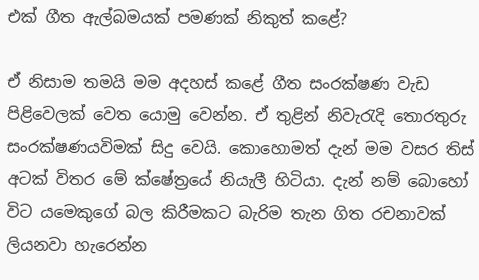එක් ගීත ඇල්බමයක් පමණක් නිකුත් කළේ?

ඒ නිසාම තමයි මම අදහස් කළේ ගීත සංරක්ෂණ වැඩ පිළිවෙලක් වෙත යොමු වෙන්න. ඒ තුළින් නිවැරැදි තොරතුරු සංරක්ෂණයවිමක් සිදු වෙයි. කොහොමත් දැන් මම වසර තිස් අටක් විතර මේ ක්ෂේත්‍රයේ නියැලී හිටියා. දැන් නම් බොහෝ විට යමෙකුගේ බල කිරීමකට බැරිම තැන ගිත රචනාවක් ලියනවා හැරෙන්න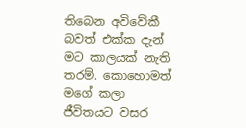තිබෙන අවිවේකී බවත් එක්ක දැන් මට කාලයක් නැති තරම්. කොහොමත් මගේ කලා ජීවිතයට වසර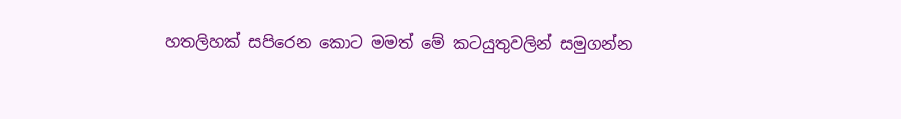හතලිහක් සපිරෙන කොට මමත් මේ කටයුතුවලින් සමුගන්න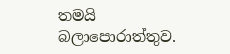තමයි බලාපොරාත්තුව.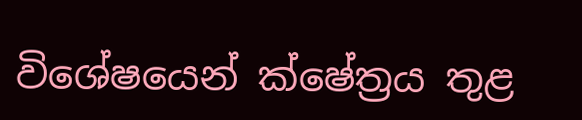විශේෂයෙන් ක්ෂේත්‍රය තුළ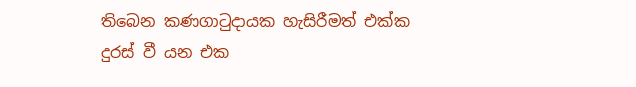තිබෙන කණගාටුදායක හැසිරීමත් එක්ක දුරස් වී යන එක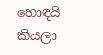හොඳයි කියලා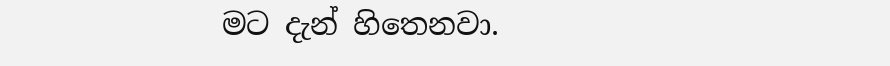මට දැන් හිතෙනවා.